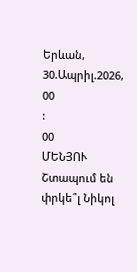Երևան, 30.Ապրիլ.2026,
00
:
00
ՄԵՆՅՈՒ
Շտապում են փրկե՞լ Նիկոլ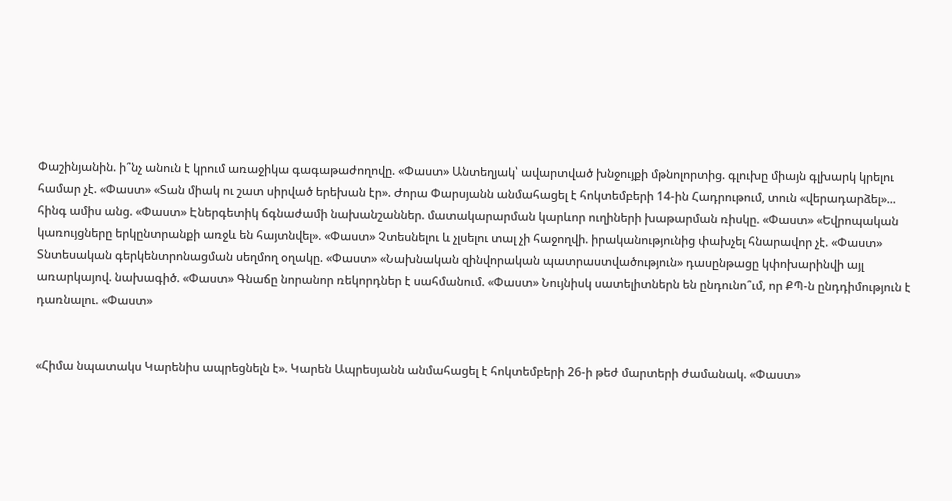Փաշինյանին. ի՞նչ անուն է կրում առաջիկա գագաթաժողովը. «Փաստ» Անտեղյակ՝ ավարտված խնջույքի մթնոլորտից. գլուխը միայն գլխարկ կրելու համար չէ. «Փաստ» «Տան միակ ու շատ սիրված երեխան էր». Ժորա Փարսյանն անմահացել է հոկտեմբերի 14-ին Հադրութում, տուն «վերադարձել»... հինգ ամիս անց. «Փաստ» Էներգետիկ ճգնաժամի նախանշաններ. մատակարարման կարևոր ուղիների խաթարման ռիսկը. «Փաստ» «Եվրոպական կառույցները երկընտրանքի առջև են հայտնվել». «Փաստ» Չտեսնելու և չլսելու տալ չի հաջողվի. իրականությունից փախչել հնարավոր չէ. «Փաստ» Տնտեսական գերկենտրոնացման սեղմող օղակը. «Փաստ» «Նախնական զինվորական պատրաստվածություն» դասընթացը կփոխարինվի այլ առարկայով. նախագիծ. «Փաստ» Գնաճը նորանոր ռեկորդներ է սահմանում. «Փաստ» Նույնիսկ սատելիտներն են ընդունո՞ւմ, որ ՔՊ-ն ընդդիմություն է դառնալու. «Փաստ»


«Հիմա նպատակս Կարենիս ապրեցնելն է». Կարեն Ապրեսյանն անմահացել է հոկտեմբերի 26-ի թեժ մարտերի ժամանակ. «Փաստ»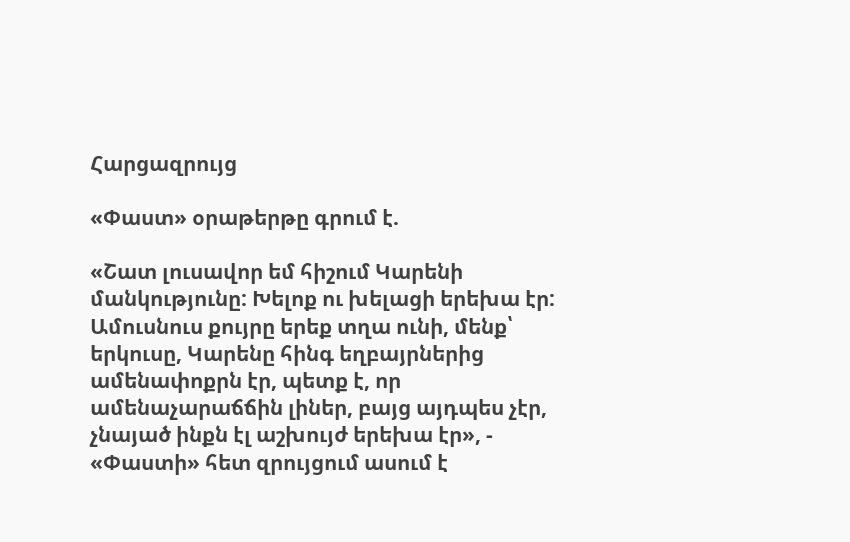Հարցազրույց

«Փաստ» օրաթերթը գրում է.

«Շատ լուսավոր եմ հիշում Կարենի մանկությունը: Խելոք ու խելացի երեխա էր: Ամուսնուս քույրը երեք տղա ունի, մենք՝ երկուսը, Կարենը հինգ եղբայրներից ամենափոքրն էր, պետք է, որ ամենաչարաճճին լիներ, բայց այդպես չէր, չնայած ինքն էլ աշխույժ երեխա էր», - «Փաստի» հետ զրույցում ասում է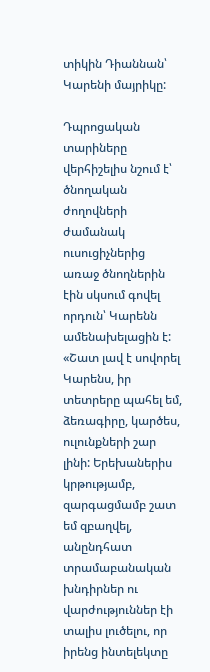տիկին Դիաննան՝ Կարենի մայրիկը:

Դպրոցական տարիները վերհիշելիս նշում է՝ ծնողական ժողովների ժամանակ ուսուցիչներից առաջ ծնողներին էին սկսում գովել որդուն՝ Կարենն ամենախելացին է: «Շատ լավ է սովորել Կարենս, իր տետրերը պահել եմ, ձեռագիրը, կարծես, ուլունքների շար լինի: Երեխաներիս կրթությամբ, զարգացմամբ շատ եմ զբաղվել, անընդհատ տրամաբանական խնդիրներ ու վարժություններ էի տալիս լուծելու, որ իրենց ինտելեկտը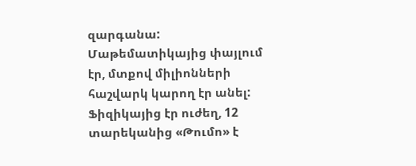զարգանա: Մաթեմատիկայից փայլում էր, մտքով միլիոնների հաշվարկ կարող էր անել: Ֆիզիկայից էր ուժեղ, 12 տարեկանից «Թումո» է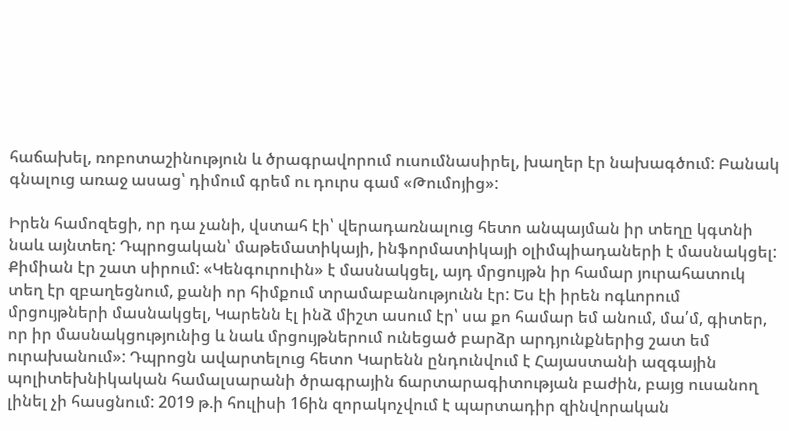հաճախել, ռոբոտաշինություն և ծրագրավորում ուսումնասիրել, խաղեր էր նախագծում: Բանակ գնալուց առաջ ասաց՝ դիմում գրեմ ու դուրս գամ «Թումոյից»:

Իրեն համոզեցի, որ դա չանի, վստահ էի՝ վերադառնալուց հետո անպայման իր տեղը կգտնի նաև այնտեղ: Դպրոցական՝ մաթեմատիկայի, ինֆորմատիկայի օլիմպիադաների է մասնակցել: Քիմիան էր շատ սիրում: «Կենգուրուին» է մասնակցել, այդ մրցույթն իր համար յուրահատուկ տեղ էր զբաղեցնում, քանի որ հիմքում տրամաբանությունն էր: Ես էի իրեն ոգևորում մրցույթների մասնակցել, Կարենն էլ ինձ միշտ ասում էր՝ սա քո համար եմ անում, մա՛մ, գիտեր, որ իր մասնակցությունից և նաև մրցույթներում ունեցած բարձր արդյունքներից շատ եմ ուրախանում»: Դպրոցն ավարտելուց հետո Կարենն ընդունվում է Հայաստանի ազգային պոլիտեխնիկական համալսարանի ծրագրային ճարտարագիտության բաժին, բայց ուսանող լինել չի հասցնում: 2019 թ.ի հուլիսի 16ին զորակոչվում է պարտադիր զինվորական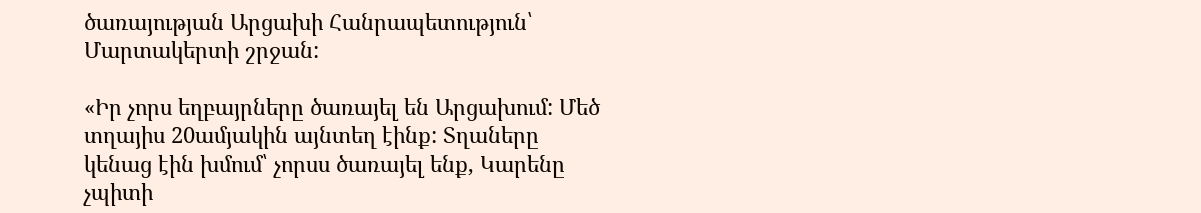ծառայության Արցախի Հանրապետություն՝ Մարտակերտի շրջան:

«Իր չորս եղբայրները ծառայել են Արցախում: Մեծ տղայիս 20ամյակին այնտեղ էինք: Տղաները կենաց էին խմում՝ չորսս ծառայել ենք, Կարենը չպիտի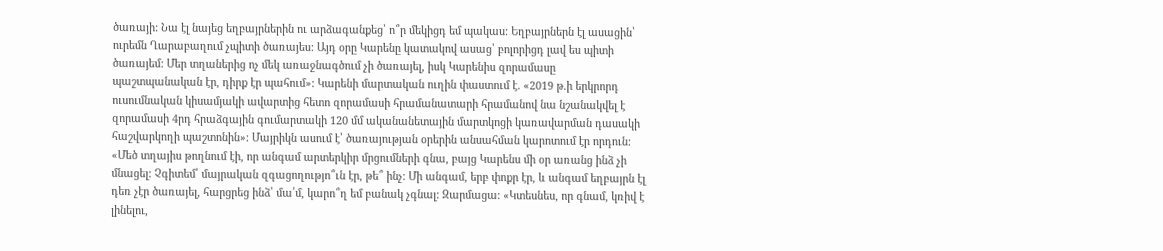ծառայի: Նա էլ նայեց եղբայրներին ու արձագանքեց՝ ո՞ր մեկիցդ եմ պակաս: Եղբայրներն էլ ասացին՝ ուրեմն Ղարաբաղում չպիտի ծառայես: Այդ օրը Կարենը կատակով ասաց՝ բոլորիցդ լավ ես պիտի ծառայեմ: Մեր տղաներից ոչ մեկ առաջնագծում չի ծառայել, իսկ Կարենիս զորամասը պաշտպանական էր, դիրք էր պահում»: Կարենի մարտական ուղին փաստում է. «2019 թ.ի երկրորդ ուսումնական կիսամյակի ավարտից հետո զորամասի հրամանատարի հրամանով նա նշանակվել է զորամասի 4րդ հրաձգային գումարտակի 120 մմ ականանետային մարտկոցի կառավարման դասակի հաշվարկողի պաշտոնին»: Մայրիկն ասում է՝ ծառայության օրերին անսահման կարոտում էր որդուն: «Մեծ տղայիս թողնում էի, որ անգամ արտերկիր մրցումների գնա, բայց Կարենս մի օր առանց ինձ չի մնացել: Չգիտեմ՝ մայրական զգացողությո՞ւն էր, թե՞ ինչ: Մի անգամ, երբ փոքր էր, և անգամ եղբայրն էլ դեռ չէր ծառայել, հարցրեց ինձ՝ մա՛մ, կարո՞ղ եմ բանակ չգնալ: Զարմացա: «Կտեսնես, որ գնամ, կռիվ է լինելու,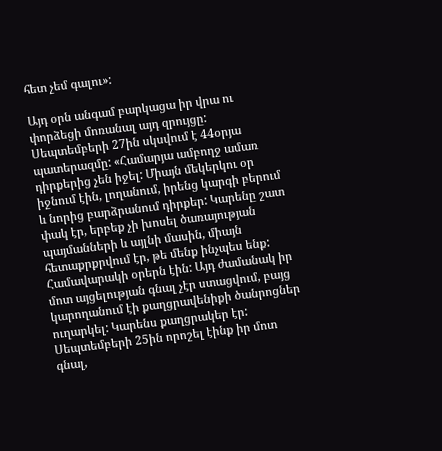հետ չեմ գալու»:

Այդ օրն անգամ բարկացա իր վրա ու փորձեցի մոռանալ այդ զրույցը: Սեպտեմբերի 27ին սկսվում է 44օրյա պատերազմը: «Համարյա ամբողջ ամառ դիրքերից չեն իջել: Միայն մեկերկու օր իջնում էին, լողանում, իրենց կարգի բերում և նորից բարձրանում դիրքեր: Կարենը շատ փակ էր, երբեք չի խոսել ծառայության պայմանների և այլնի մասին, միայն հետաքրքրվում էր, թե մենք ինչպես ենք: Համավարակի օրերն էին: Այդ ժամանակ իր մոտ այցելության գնալ չէր ստացվում, բայց կարողանում էի քաղցրավենիքի ծանրոցներ ուղարկել: Կարենս քաղցրակեր էր: Սեպտեմբերի 25ին որոշել էինք իր մոտ գնալ,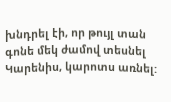խնդրել էի, որ թույլ տան գոնե մեկ ժամով տեսնել Կարենիս, կարոտս առնել: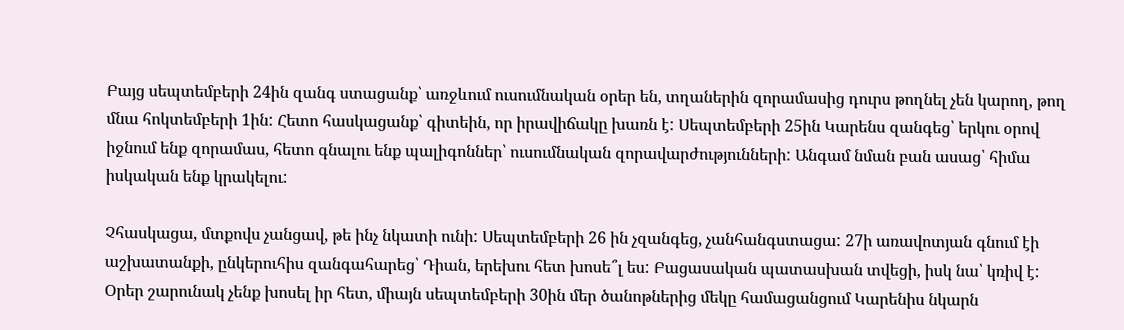Բայց սեպտեմբերի 24ին զանգ ստացանք՝ առջևում ուսումնական օրեր են, տղաներին զորամասից դուրս թողնել չեն կարող, թող մնա հոկտեմբերի 1ին: Հետո հասկացանք՝ գիտեին, որ իրավիճակը խառն է: Սեպտեմբերի 25ին Կարենս զանգեց՝ երկու օրով իջնում ենք զորամաս, հետո գնալու ենք պալիգոններ՝ ուսումնական զորավարժությունների: Անգամ նման բան ասաց՝ հիմա իսկական ենք կրակելու:

Չհասկացա, մտքովս չանցավ, թե ինչ նկատի ունի: Սեպտեմբերի 26 ին չզանգեց, չանհանգստացա: 27ի առավոտյան գնում էի աշխատանքի, ընկերուհիս զանգահարեց՝ Դիան, երեխու հետ խոսե՞լ ես: Բացասական պատասխան տվեցի, իսկ նա՝ կռիվ է: Օրեր շարունակ չենք խոսել իր հետ, միայն սեպտեմբերի 30ին մեր ծանոթներից մեկը համացանցում Կարենիս նկարն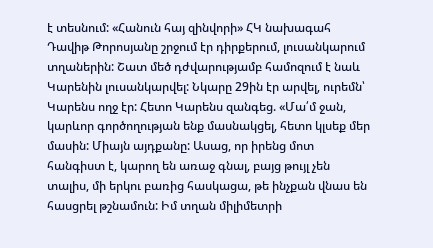է տեսնում: «Հանուն հայ զինվորի» ՀԿ նախագահ Դավիթ Թորոսյանը շրջում էր դիրքերում, լուսանկարում տղաներին: Շատ մեծ դժվարությամբ համոզում է նաև Կարենին լուսանկարվել: Նկարը 29ին էր արվել, ուրեմն՝ Կարենս ողջ էր: Հետո Կարենս զանգեց. «Մա՛մ ջան, կարևոր գործողության ենք մասնակցել, հետո կլսեք մեր մասին: Միայն այդքանը: Ասաց, որ իրենց մոտ հանգիստ է, կարող են առաջ գնալ, բայց թույլ չեն տալիս, մի երկու բառից հասկացա, թե ինչքան վնաս են հասցրել թշնամուն: Իմ տղան միլիմետրի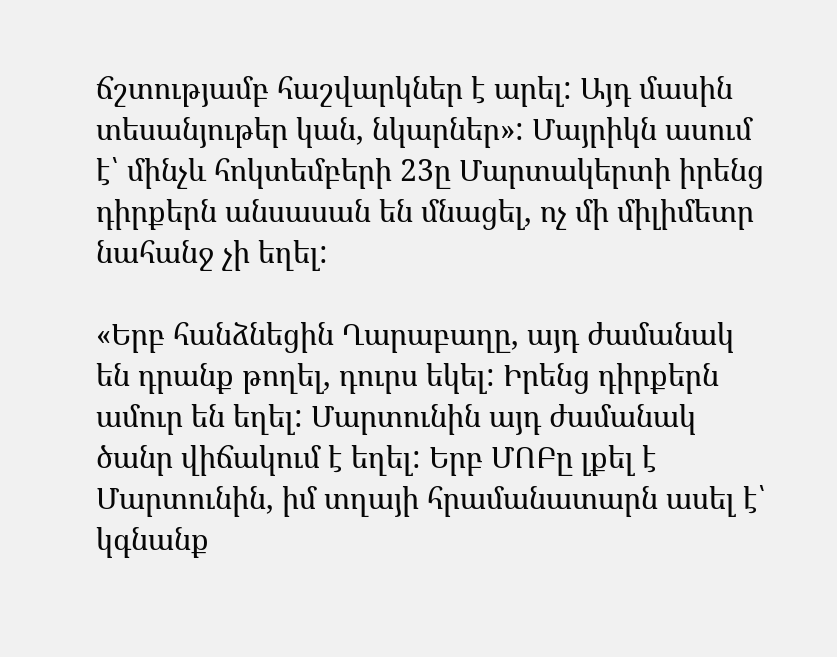ճշտությամբ հաշվարկներ է արել: Այդ մասին տեսանյութեր կան, նկարներ»: Մայրիկն ասում է՝ մինչև հոկտեմբերի 23ը Մարտակերտի իրենց դիրքերն անսասան են մնացել, ոչ մի միլիմետր նահանջ չի եղել:

«Երբ հանձնեցին Ղարաբաղը, այդ ժամանակ են դրանք թողել, դուրս եկել: Իրենց դիրքերն ամուր են եղել: Մարտունին այդ ժամանակ ծանր վիճակում է եղել: Երբ ՄՈԲը լքել է Մարտունին, իմ տղայի հրամանատարն ասել է՝ կգնանք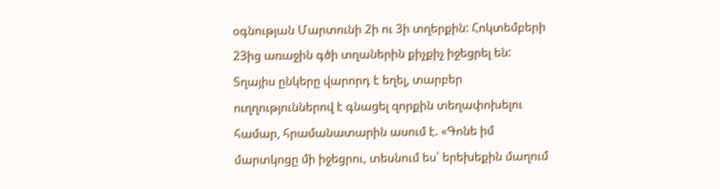օգնության Մարտունի 2ի ու 3ի տղերքին: Հոկտեմբերի 23ից առաջին գծի տղաներին քիչքիչ իջեցրել են: Տղայիս ընկերը վարորդ է եղել, տարբեր ուղղություններով է գնացել զորքին տեղափոխելու համար, հրամանատարին ասում է. «Գոնե իմ մարտկոցը մի իջեցրու, տեսնում ես՝ երեխեքին մաղում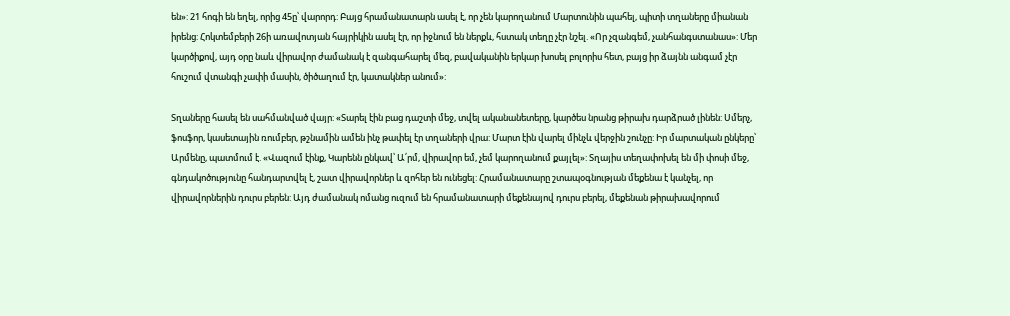են»: 21 հոգի են եղել, որից 45ը՝ վարորդ: Բայց հրամանատարն ասել է, որ չեն կարողանում Մարտունին պահել, պիտի տղաները միանան իրենց: Հոկտեմբերի 26ի առավոտյան հայրիկին ասել էր, որ իջնում են ներքև, հստակ տեղը չէր նշել. «Որ չզանգեմ, չանհանգստանաս»: Մեր կարծիքով, այդ օրը նաև վիրավոր ժամանակ է զանգահարել մեզ, բավականին երկար խոսել բոլորիս հետ, բայց իր ձայնն անգամ չէր հուշում վտանգի չափի մասին, ծիծաղում էր, կատակներ անում»:

Տղաները հասել են սահմանված վայր: «Տարել էին բաց դաշտի մեջ, տվել ականանետերը, կարծես նրանց թիրախ դարձրած լինեն: Սմերչ, ֆոսֆոր, կասետային ռումբեր, թշնամին ամեն ինչ թափել էր տղաների վրա: Մարտ էին վարել մինչև վերջին շունչը: Իր մարտական ընկերը՝ Արմենը, պատմում է. «Վազում էինք, Կարենն ընկավ՝ Ա՛րմ, վիրավոր եմ, չեմ կարողանում քայլել»: Տղայիս տեղափոխել են մի փոսի մեջ, գնդակոծությունը հանդարտվել է, շատ վիրավորներ և զոհեր են ունեցել: Հրամանատարը շտապօգնության մեքենա է կանչել, որ վիրավորներին դուրս բերեն: Այդ ժամանակ ոմանց ուզում են հրամանատարի մեքենայով դուրս բերել, մեքենան թիրախավորում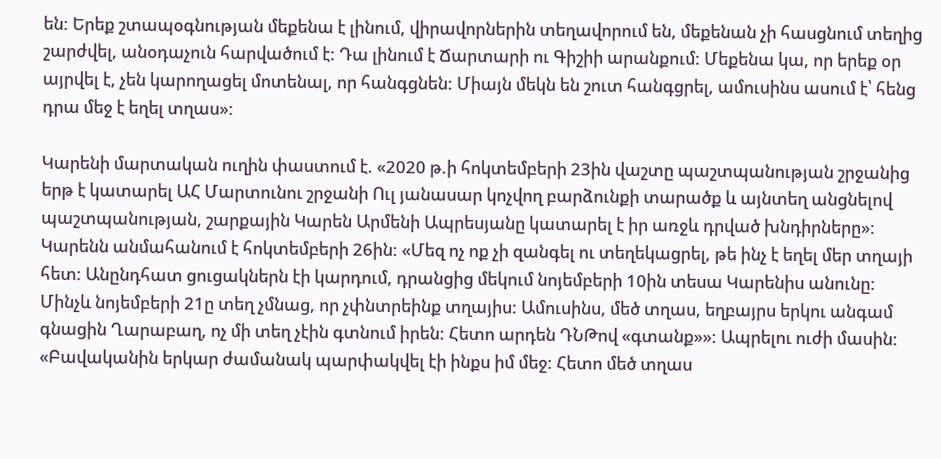են: Երեք շտապօգնության մեքենա է լինում, վիրավորներին տեղավորում են, մեքենան չի հասցնում տեղից շարժվել, անօդաչուն հարվածում է: Դա լինում է Ճարտարի ու Գիշիի արանքում: Մեքենա կա, որ երեք օր այրվել է, չեն կարողացել մոտենալ, որ հանգցնեն: Միայն մեկն են շուտ հանգցրել, ամուսինս ասում է՝ հենց դրա մեջ է եղել տղաս»:

Կարենի մարտական ուղին փաստում է. «2020 թ.ի հոկտեմբերի 23ին վաշտը պաշտպանության շրջանից երթ է կատարել ԱՀ Մարտունու շրջանի Ուլ յանասար կոչվող բարձունքի տարածք և այնտեղ անցնելով պաշտպանության, շարքային Կարեն Արմենի Ապրեսյանը կատարել է իր առջև դրված խնդիրները»: Կարենն անմահանում է հոկտեմբերի 26ին: «Մեզ ոչ ոք չի զանգել ու տեղեկացրել, թե ինչ է եղել մեր տղայի հետ: Անընդհատ ցուցակներն էի կարդում, դրանցից մեկում նոյեմբերի 10ին տեսա Կարենիս անունը: Մինչև նոյեմբերի 21ը տեղ չմնաց, որ չփնտրեինք տղայիս: Ամուսինս, մեծ տղաս, եղբայրս երկու անգամ գնացին Ղարաբաղ, ոչ մի տեղ չէին գտնում իրեն: Հետո արդեն ԴՆԹով «գտանք»»: Ապրելու ուժի մասին: «Բավականին երկար ժամանակ պարփակվել էի ինքս իմ մեջ: Հետո մեծ տղաս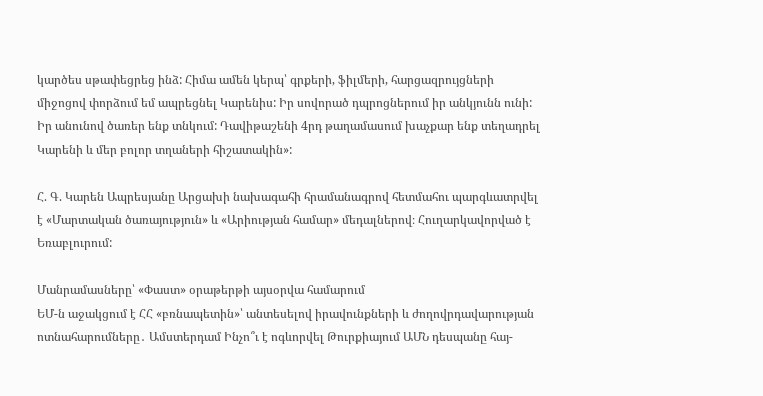կարծես սթափեցրեց ինձ: Հիմա ամեն կերպ՝ գրքերի, ֆիլմերի, հարցազրույցների միջոցով փորձում եմ ապրեցնել Կարենիս: Իր սովորած դպրոցներում իր անկյունն ունի: Իր անունով ծառեր ենք տնկում: Դավիթաշենի 4րդ թաղամասում խաչքար ենք տեղադրել Կարենի և մեր բոլոր տղաների հիշատակին»:

Հ. Գ. Կարեն Ապրեսյանը Արցախի նախագահի հրամանագրով հետմահու պարգևատրվել է «Մարտական ծառայություն» և «Արիության համար» մեդալներով։ Հուղարկավորված է Եռաբլուրում:

Մանրամասները՝ «Փաստ» օրաթերթի այսօրվա համարում
ԵՄ-ն աջակցում է ՀՀ «բռնապետին»՝ անտեսելով իրավունքների և ժողովրդավարության ոտնահարումները․ Ամստերդամ Ինչո՞ւ է ոգևորվել Թուրքիայում ԱՄՆ դեսպանը հայ-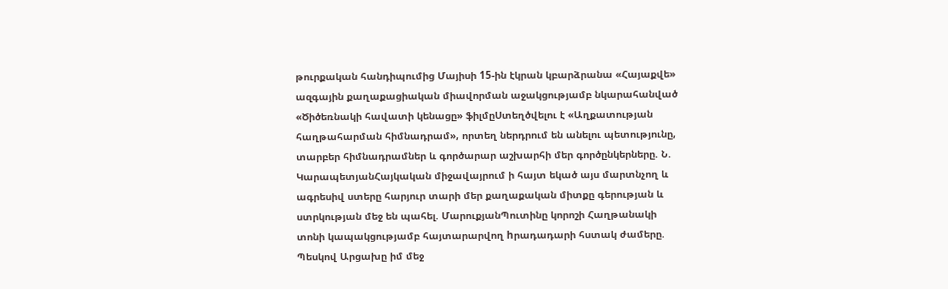թուրքական հանդիպումից Մայիսի 15-ին էկրան կբարձրանա «Հայաքվե» ազգային քաղաքացիական միավորման աջակցությամբ նկարահանված «Ծիծեռնակի հավատի կենացը» ֆիլմըՍտեղծվելու է «Աղքատության հաղթահարման հիմնադրամ», որտեղ ներդրում են անելու պետությունը, տարբեր հիմնադրամներ և գործարար աշխարհի մեր գործընկերները. Ն. ԿարապետյանՀայկական միջավայրում ի հայտ եկած այս մարտնչող և ագրեսիվ ստերը հարյուր տարի մեր քաղաքական միտքը գերության և ստրկության մեջ են պահել. ՄարուքյանՊուտինը կորոշի Հաղթանակի տոնի կապակցությամբ հայտարարվող hրադադարի հստակ ժամերը. Պեսկով Արցախը իմ մեջ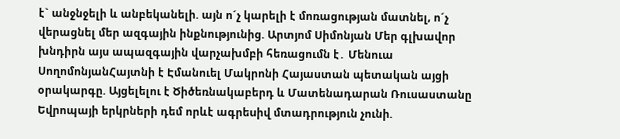է` անջնջելի և անբեկանելի. այն ո´չ կարելի է մոռացության մատնել, ո´չ վերացնել մեր ազգային ինքնությունից. Արտյոմ Սիմոնյան Մեր գլխավոր խնդիրն այս ապազգային վարչախմբի հեռացումն է․ Մենուա ՍողոմոնյանՀայտնի է Էմանուել Մակրոնի Հայաստան պետական այցի օրակարգը. Այցելելու է Ծիծեռնակաբերդ և Մատենադարան Ռուսաստանը Եվրոպայի երկրների դեմ որևէ ագրեuիվ մտադրություն չունի.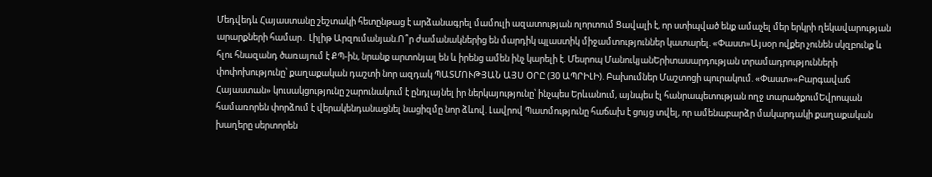Մեդվեդև Հայաստանը շեշտակի հետընթաց է արձանագրել մամուլի ազատության ոլորտում Ցավալի է, որ ստիպված ենք ամաչել մեր երկրի ղեկավարության արարքների համար․ Լիլիթ Արզումանյան.Ո՞ր ժամանակներից են մարդիկ պլաստիկ միջամտություններ կատարել. «Փաստ»Այսօր ովքեր չունեն սկզբունք և հլու հնազանդ ծառայում է ՔՊ-ին, նրանք արտոնյալ են և իրենց ամեն ինչ կարելի է. Մեսրոպ ՄանուկյանԵրիտասարդության տրամադրությունների փոփոխությունը՝ քաղաքական դաշտի նոր ազդակ ՊԱՏՄՈՒԹՅԱՆ ԱՅՍ ՕՐԸ (30 ԱՊՐԻԼԻ). Բախումներ Մաշտոցի պուրակում. «Փաստ»«Բարգավաճ Հայաստան» կուսակցությունը շարունակում է ընդլայնել իր ներկայությունը՝ ինչպես Երևանում, այնպես էլ հանրապետության ողջ տարածքումԵվրոպան համառորեն փորձում է վերակենդանացնել նացիզմը նոր ձևով. Լավրով Պատմությունը հաճախ է ցույց տվել, որ ամենաբարձր մակարդակի քաղաքական խաղերը սերտորեն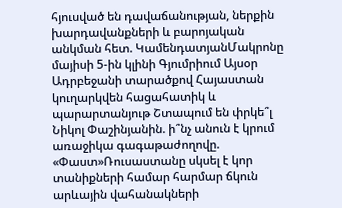հյուսված են դավաճանության, ներքին խարդավանքների և բարոյական անկման հետ. ԿամենդատյանՄակրոնը մայիսի 5-ին կլինի Գյումրիում Այսօր Ադրբեջանի տարածքով Հայաստան կուղարկվեն հացահատիկ և պարարտանյութ Շտապում են փրկե՞լ Նիկոլ Փաշինյանին. ի՞նչ անուն է կրում առաջիկա գագաթաժողովը. «Փաստ»Ռուսաստանը սկսել է կոր տանիքների համար հարմար ճկուն արևային վահանակների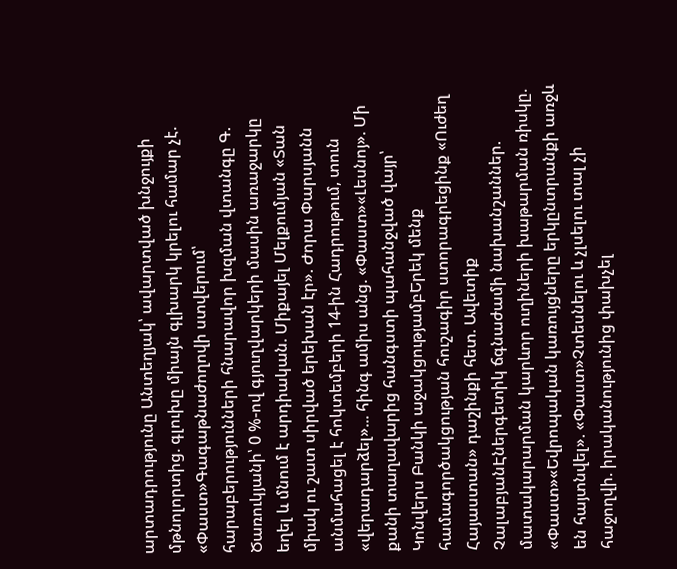արտադրությունը Անտեղյակ՝ ավարտված խնջույքի մթնոլորտից. գլուխը միայն գլխարկ կրելու համար չէ. «Փաստ»Գագաթնաժողովի ստվերում՝ հարաբերությունների հնարավոր խզման վտանգը Գ. Ծառուկյանի՝ 0 %-ով գյուղվարկերի մասին առաջարկը եղել և մնում է արդիական. Միքայել Մելքումյան «Տան միակ ու շատ սիրված երեխան էր». Ժորա Փարսյանն անմահացել է հոկտեմբերի 14-ին Հադրութում, տուն «վերադարձել»... հինգ ամիս անց. «Փաստ»«Լեսնոյ». Մի քանի տաղավարից հանգստի պահանջված վայր՝ Կոնվերս Բանկի աջակցությամբԵրեկ մենք համագործակցության հուշագիր ստորագրեցինք «Ուժեղ Հայաստան» դաշինքի հետ. Ավետիք ՉալաբյանԷներգետիկ ճգնաժամի նախանշաններ. մատակարարման կարևոր ուղիների խաթարման ռիսկը. «Փաստ»«Եվրոպական կառույցները երկընտրանքի առջև են հայտնվել». «Փաստ»Չտեսնելու և չլսելու տալ չի հաջողվի. իրականությունից փախչել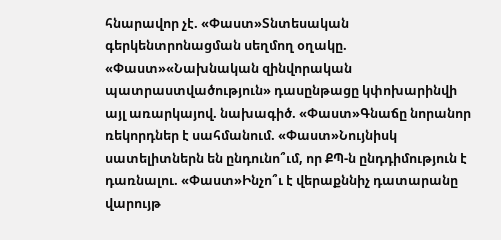հնարավոր չէ. «Փաստ»Տնտեսական գերկենտրոնացման սեղմող օղակը. «Փաստ»«Նախնական զինվորական պատրաստվածություն» դասընթացը կփոխարինվի այլ առարկայով. նախագիծ. «Փաստ»Գնաճը նորանոր ռեկորդներ է սահմանում. «Փաստ»Նույնիսկ սատելիտներն են ընդունո՞ւմ, որ ՔՊ-ն ընդդիմություն է դառնալու. «Փաստ»Ինչո՞ւ է վերաքննիչ դատարանը վարույթ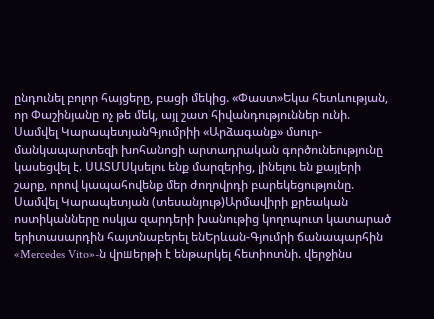ընդունել բոլոր հայցերը, բացի մեկից. «Փաստ»Եկա հետևության, որ Փաշինյանը ոչ թե մեկ, այլ շատ հիվանդություններ ունի. Սամվել ԿարապետյանԳյումրիի «Արձագանք» մսուր-մանկապարտեզի խոհանոցի արտադրական գործունեությունը կասեցվել է. ՍԱՏՄՍկսելու ենք մարզերից, լինելու են քայլերի շարք, որով կապահովենք մեր ժողովրդի բարեկեցությունը. Սամվել Կարապետյան (տեսանյութ)Արմավիրի քրեական ոստիկանները ոսկյա զարդերի խանութից կողոպուտ կատարած երիտասարդին հայտնաբերել ենԵրևան-Գյումրի ճանապարհին «Mercedes Vito»-ն վրшերթի է ենթարկել հետիոտնի. վերջինս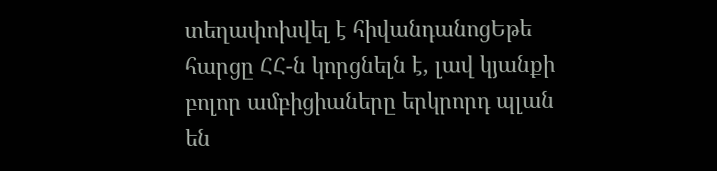տեղափոխվել է հիվանդանոցԵթե հարցը ՀՀ-ն կորցնելն է, լավ կյանքի բոլոր ամբիցիաները երկրորդ պլան են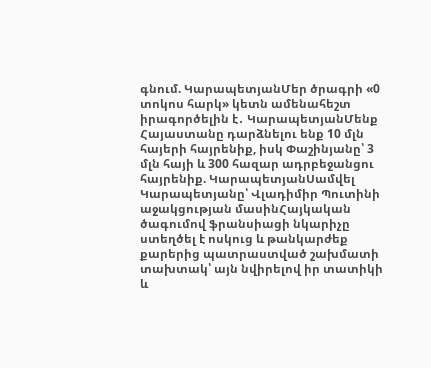գնում. ԿարապետյանՄեր ծրագրի «0 տոկոս հարկ» կետն ամենահեշտ իրագործելին է․ ԿարապետյանՄենք Հայաստանը դարձնելու ենք 10 մլն հայերի հայրենիք, իսկ Փաշինյանը՝ 3 մլն հայի և 300 հազար ադրբեջանցու հայրենիք. ԿարապետյանՍամվել Կարապետյանը՝ Վլադիմիր Պուտինի աջակցության մասինՀայկական ծագումով ֆրանսիացի նկարիչը ստեղծել է ոսկուց և թանկարժեք քարերից պատրաստված շախմատի տախտակ՝ այն նվիրելով իր տատիկի և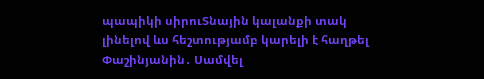պապիկի սիրուՏնային կալանքի տակ լինելով ևս հեշտությամբ կարելի է հաղթել Փաշինյանին․ Սամվել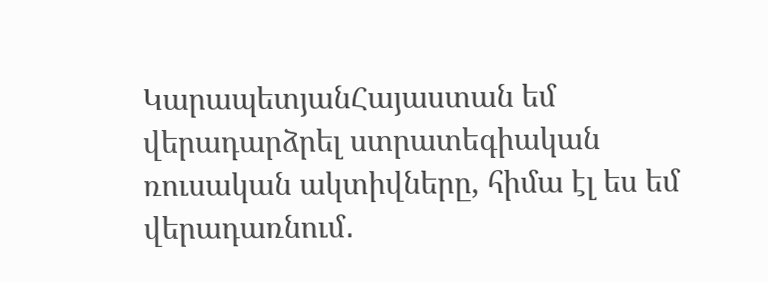ԿարապետյանՀայաստան եմ վերադարձրել ստրատեգիական ռուսական ակտիվները, հիմա էլ ես եմ վերադառնում․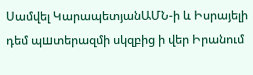Սամվել ԿարապետյանԱՄՆ-ի և Իսրայելի դեմ պшտերազմի սկզբից ի վեր Իրանում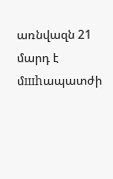առնվազն 21 մարդ է մшhապատժի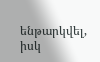ենթարկվել, իսկ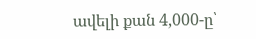ավելի քան 4,000-ը՝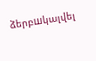ձերբшկալվել